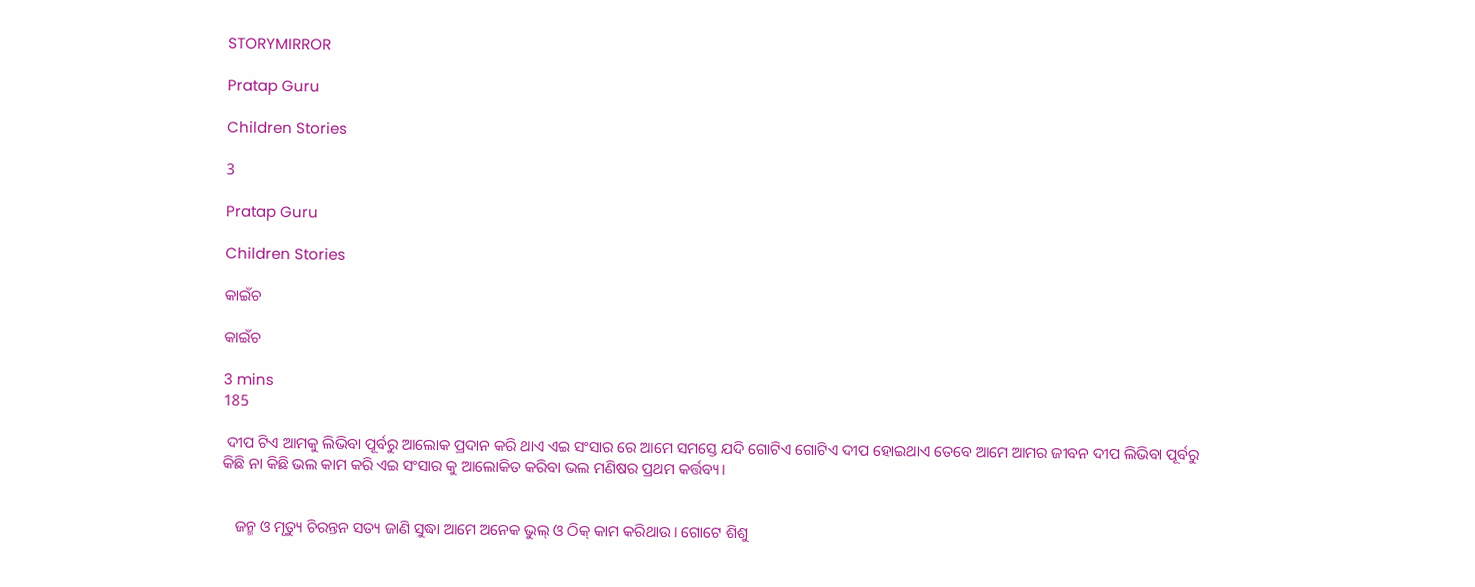STORYMIRROR

Pratap Guru

Children Stories

3

Pratap Guru

Children Stories

କାଇଁଚ

କାଇଁଚ

3 mins
185

 ଦୀପ ଟିଏ ଆମକୁ ଲିଭିବା ପୂର୍ବରୁ ଆଲୋକ ପ୍ରଦାନ କରି ଥାଏ ଏଇ ସଂସାର ରେ ଆମେ ସମସ୍ତେ ଯଦି ଗୋଟିଏ ଗୋଟିଏ ଦୀପ ହୋଇଥାଏ ତେବେ ଆମେ ଆମର ଜୀବନ ଦୀପ ଲିଭିବା ପୂର୍ବରୁ କିଛି ନା କିଛି ଭଲ କାମ କରି ଏଇ ସଂସାର କୁ ଆଲୋକିତ କରିବା ଭଲ ମଣିଷର ପ୍ରଥମ କର୍ତ୍ତବ୍ୟ।


   ଜନ୍ମ ଓ ମୃତ୍ୟୁ ଚିରନ୍ତନ ସତ୍ୟ ଜାଣି ସୁଦ୍ଧା ଆମେ ଅନେକ ଭୁଲ୍ ଓ ଠିକ୍ କାମ କରିଥାଉ। ଗୋଟେ ଶିଶୁ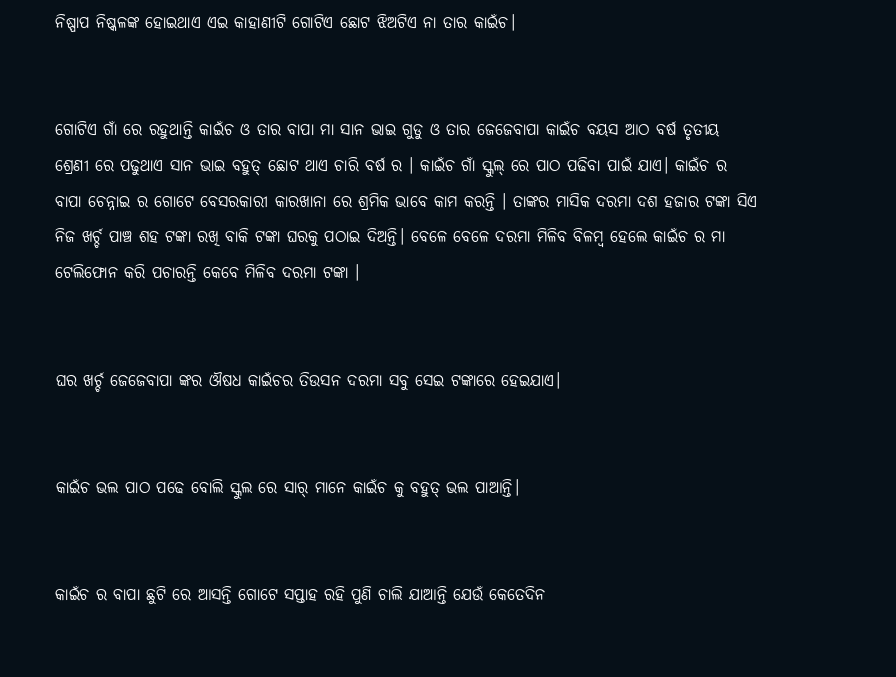ନିଷ୍ପାପ ନିଷ୍କଳଙ୍କ ହୋଇଥାଏ ଏଇ କାହାଣୀଟି ଗୋଟିଏ ଛୋଟ ଝିଅଟିଏ ନା ତାର କାଇଁଚ।


ଗୋଟିଏ ଗାଁ ରେ ରହୁଥାନ୍ତି କାଇଁଚ ଓ ତାର ବାପା ମା ସାନ ଭାଇ ଗୁଡୁ ଓ ତାର ଜେଜେବାପା କାଇଁଚ ବୟସ ଆଠ ବର୍ଷ ତୃତୀୟ ଶ୍ରେଣୀ ରେ ପଢୁଥାଏ ସାନ ଭାଇ ବହୁତ୍ ଛୋଟ ଥାଏ ଚାରି ବର୍ଷ ର । କାଇଁଚ ଗାଁ ସ୍କୁଲ୍ ରେ ପାଠ ପଢିବା ପାଇଁ ଯାଏ। କାଇଁଚ ର ବାପା ଚେନ୍ନାଇ ର ଗୋଟେ ବେସରକାରୀ କାରଖାନା ରେ ଶ୍ରମିକ ଭାବେ କାମ କରନ୍ତି । ତାଙ୍କର ମାସିକ ଦରମା ଦଶ ହଜାର ଟଙ୍କା ସିଏ ନିଜ ଖର୍ଚ୍ଚ ପାଞ୍ଚ ଶହ ଟଙ୍କା ରଖି ବାକି ଟଙ୍କା ଘରକୁ ପଠାଇ ଦିଅନ୍ତି। ବେଳେ ବେଳେ ଦରମା ମିଳିବ ବିଳମ୍ବ ହେଲେ କାଇଁଚ ର ମା ଟେଲିଫୋନ କରି ପଚାରନ୍ତି କେବେ ମିଳିବ ଦରମା ଟଙ୍କା ।


ଘର ଖର୍ଚ୍ଚ ଜେଜେବାପା ଙ୍କର ଔଷଧ କାଇଁଚର ତିଉସନ ଦରମା ସବୁ ସେଇ ଟଙ୍କାରେ ହେଇଯାଏ।


କାଇଁଚ ଭଲ ପାଠ ପଢେ ବୋଲି ସ୍କୁଲ ରେ ସାର୍ ମାନେ କାଇଁଚ କୁ ବହୁତ୍ ଭଲ ପାଆନ୍ତି।


କାଇଁଚ ର ବାପା ଛୁଟି ରେ ଆସନ୍ତି ଗୋଟେ ସପ୍ତାହ ରହି ପୁଣି ଚାଲି ଯାଆନ୍ତି ଯେଉଁ କେତେଦିନ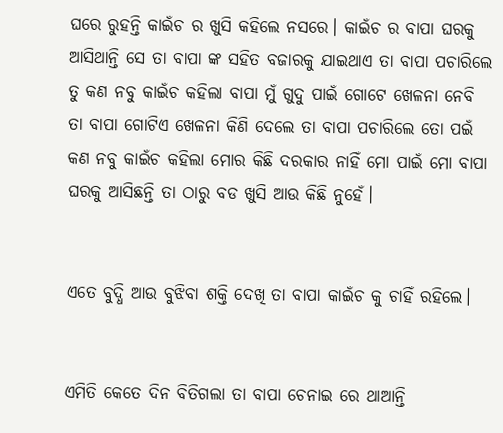ଘରେ ରୁହନ୍ତି କାଇଁଚ ର ଖୁସି କହିଲେ ନସରେ। କାଇଁଚ ର ବାପା ଘରକୁ ଆସିଥାନ୍ତି ସେ ତା ବାପା ଙ୍କ ସହିତ ବଜାରକୁ ଯାଇଥାଏ ତା ବାପା ପଚାରିଲେ ତୁ କଣ ନବୁ କାଇଁଚ କହିଲା ବାପା ମୁଁ ଗୁଦୁ ପାଇଁ ଗୋଟେ ଖେଳନା ନେବି ତା ବାପା ଗୋଟିଏ ଖେଳନା କିଣି ଦେଲେ ତା ବାପା ପଚାରିଲେ ତୋ ପଇଁ କଣ ନବୁ କାଇଁଚ କହିଲା ମୋର କିଛି ଦରକାର ନାହିଁ ମୋ ପାଇଁ ମୋ ବାପା ଘରକୁ ଆସିଛନ୍ତି ତା ଠାରୁ ବଡ ଖୁସି ଆଉ କିଛି ନୁହେଁ।


ଏତେ ବୁଦ୍ଧି ଆଉ ବୁଝିବା ଶକ୍ତି ଦେଖି ତା ବାପା କାଇଁଚ କୁ ଚାହିଁ ରହିଲେ।


ଏମିତି କେତେ ଦିନ ବିତିଗଲା ତା ବାପା ଚେନାଇ ରେ ଥାଆନ୍ତି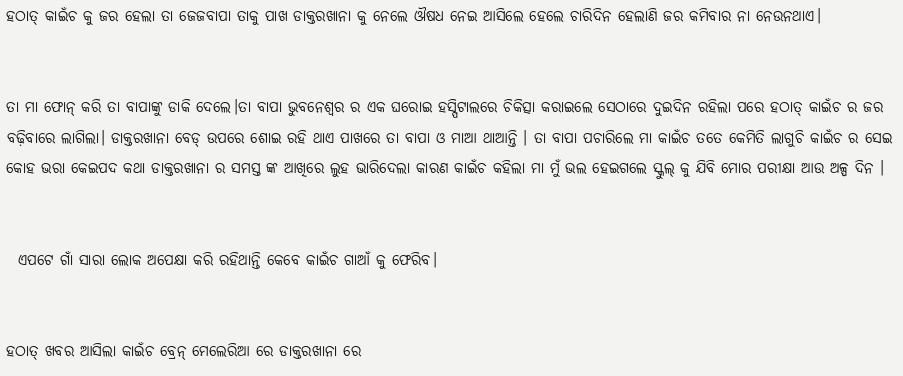ହଠାତ୍ କାଇଁଚ କୁ ଜର ହେଲା ତା ଜେଜବାପା ତାକୁ ପାଖ ଡାକ୍ତରଖାନା କୁ ନେଲେ ଔଷଧ ନେଇ ଆସିଲେ ହେଲେ ଚାରିଦିନ ହେଲାଣି ଜର କମିବାର ନା ନେଉନଥାଏ।


ତା ମା ଫୋନ୍ କରି ତା ବାପାଙ୍କୁ ଡାକି ଦେଲେ।ତା ବାପା ଭୁବନେଶ୍ୱର ର ଏକ ଘରୋଇ ହସ୍ପିଟାଲରେ ଚିକିତ୍ସା କରାଇଲେ ସେଠାରେ ଦୁଇଦିନ ରହିଲା ପରେ ହଠାତ୍ କାଇଁଚ ର ଜର ବଢ଼ିବାରେ ଲାଗିଲା। ଡାକ୍ତରଖାନା ବେଡ୍ ଉପରେ ଶୋଇ ରହି ଥାଏ ପାଖରେ ତା ବାପା ଓ ମାଆ ଥାଆନ୍ତି । ତା ବାପା ପଚାରିଲେ ମା କାଇଁଚ ତତେ କେମିତି ଲାଗୁଚି କାଇଁଚ ର ସେଇ କୋହ ଭରା କେଇପଦ କଥା ଡାକ୍ତରଖାନା ର ସମସ୍ତ ଙ୍କ ଆଖିରେ ଲୁହ ଭାରିଦେଲା କାରଣ କାଇଁଚ କହିଲା ମା ମୁଁ ଭଲ ହେଇଗଲେ ସ୍କୁଲ୍ କୁ ଯିବି ମୋର ପରୀକ୍ଷା ଆଉ ଅଳ୍ପ ଦିନ ।


  ଏପଟେ ଗାଁ ସାରା ଲୋକ ଅପେକ୍ଷା କରି ରହିଥାନ୍ତି କେବେ କାଇଁଚ ଗାଆଁ କୁ ଫେରିବ।


ହଠାତ୍ ଖବର ଆସିଲା କାଇଁଚ ବ୍ରେନ୍ ମେଲେରିଆ ରେ ଡାକ୍ତରଖାନା ରେ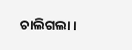ଚାଲିଗଲା।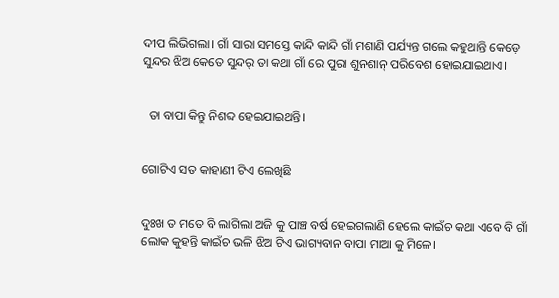ଦୀପ ଲିଭିଗଲା। ଗାଁ ସାରା ସମସ୍ତେ କାନ୍ଦି କାନ୍ଦି ଗାଁ ମଶାଣି ପର୍ଯ୍ୟନ୍ତ ଗଲେ କହୁଥାନ୍ତି କେଡ଼େ ସୁନ୍ଦର ଝିଅ କେତେ ସୁନ୍ଦର୍ ତା କଥା ଗାଁ ରେ ପୁରା ଶୁନଶାନ୍ ପରିବେଶ ହୋଇଯାଇଥାଏ।


  ତା ବାପା କିନ୍ତୁ ନିଶବ୍ଦ ହେଇଯାଇଥନ୍ତି।


ଗୋଟିଏ ସତ କାହାଣୀ ଟିଏ ଲେଖିଛି


ଦୁଃଖ ତ ମତେ ବି ଲାଗିଲା ଅଜି କୁ ପାଞ୍ଚ ବର୍ଷ ହେଇଗଲାଣି ହେଲେ କାଇଁଚ କଥା ଏବେ ବି ଗାଁ ଲୋକ କୁହନ୍ତି କାଇଁଚ ଭଳି ଝିଅ ଟିଏ ଭାଗ୍ୟବାନ ବାପା ମାଆ କୁ ମିଳେ।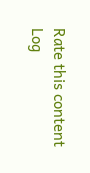Rate this content
Log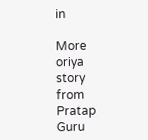in

More oriya story from Pratap Guru